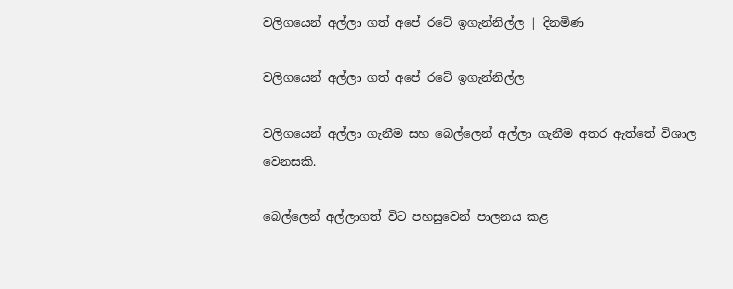වලිගයෙන් අල්ලා ගත් අපේ රටේ ඉගැන්නිල්ල | දිනමිණ

වලිගයෙන් අල්ලා ගත් අපේ රටේ ඉගැන්නිල්ල

වලිගයෙන් අල්ලා ගැනීම සහ බෙල්ලෙන් අල්ලා ගැනීම අතර ඇත්තේ විශාල වෙනසකි.

බෙල්ලෙන් අල්ලාගත් විට පහසුවෙන් පාලනය කළ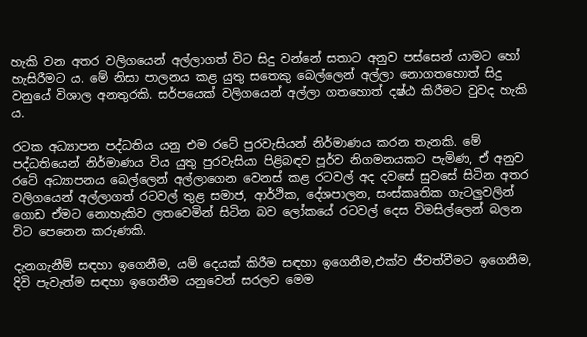හැකි වන අතර වලිගයෙන් අල්ලාගත් විට සිදු වන්නේ සතාට අනුව පස්සෙන් යාමට හෝ හැසිරීමට ය. මේ නිසා පාලනය කළ යුතු සතෙකු බෙල්ලෙන් අල්ලා නොගතහොත් සිදු වනුයේ විශාල අනතුරකි. සර්පයෙක් වලිගයෙන් අල්ලා ගතහොත් දෂ්ඨ කිරීමට වුවද හැකි ය.

රටක අධ්‍යාපන පද්ධතිය යනු එම රටේ පුරවැසියන් නිර්මාණය කරන තැනකි. මේ පද්ධතියෙන් නිර්මාණය විය යුතු පුරවැසියා පිළිබඳව පූර්ව නිගමනයකට පැමිණ, ඒ අනුව රටේ අධ්‍යාපනය බෙල්ලෙන් අල්ලාගෙන වෙනස් කළ රටවල් අද දවසේ සුවසේ සිටින අතර වලිගයෙන් අල්ලාගත් රටවල් තුළ සමාජ, ආර්ථික, දේශපාලන, සංස්කෘතික ගැටලුවලින් ගොඩ ඒමට නොහැකිව ලතවෙමින් සිටින බව ලෝකයේ රටවල් දෙස විමසිල්ලෙන් බලන විට පෙනෙන කරුණකි.

දැනගැනීම් සඳහා ඉගෙනීම, යම් දෙයක් කිරීම සඳහා ඉගෙනීම,එක්ව ජීවත්වීමට ඉගෙනීම, දිවි පැවැත්ම සඳහා ඉගෙනීම යනුවෙන් සරලව මෙම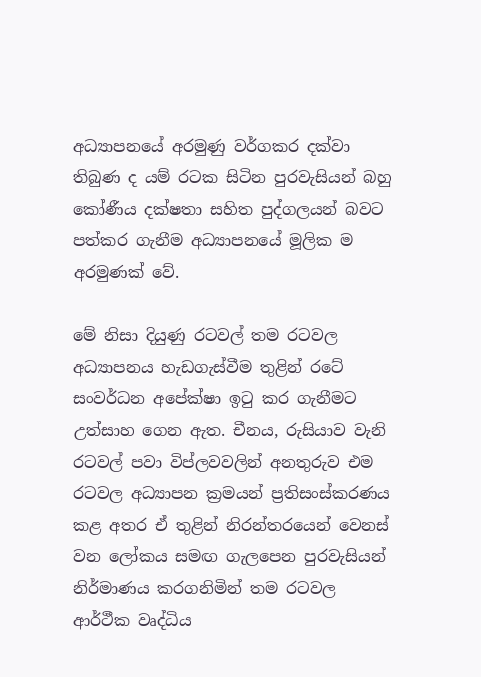අධ්‍යාපනයේ අරමුණු වර්ගකර දක්වා තිබුණ ද යම් රටක සිටින පුරවැසියන් බහු කෝණීය දක්ෂතා සහිත පුද්ගලයන් බවට පත්කර ගැනීම අධ්‍යාපනයේ මූලික ම අරමුණක් වේ.

මේ නිසා දියුණු රටවල් තම රටවල අධ්‍යාපනය හැඩගැස්වීම තුළින් රටේ සංවර්ධන අපේක්ෂා ඉටු කර ගැනීමට උත්සාහ ගෙන ඇත. චීනය, රුසියාව වැනි රටවල් පවා විප්ලවවලින් අනතුරුව එම රටවල අධ්‍යාපන ක්‍රමයන් ප්‍රතිසංස්කරණය කළ අතර ඒ තුළින් නිරන්තරයෙන් වෙනස් වන ලෝකය සමඟ ගැලපෙන පුරවැසියන් නිර්මාණය කරගනිමින් තම රටවල ආර්ථීක වෘද්ධිය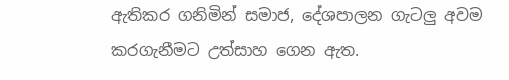ඇතිකර ගනිමින් සමාජ, දේශපාලන ගැටලු අවම කරගැනීමට උත්සාහ ගෙන ඇත.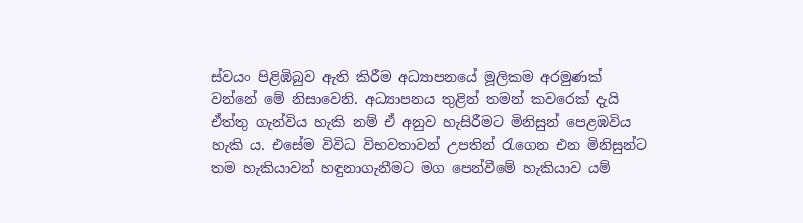ස්වයං පිළිඹිබුව ඇති කිරීම අධ්‍යාපනයේ මූලිකම අරමුණක් වන්නේ මේ නිසාවෙනි. අධ්‍යාපනය තුළින් තමන් කවරෙක් දැයි ඒත්තු ගැන්විය හැකි නම් ඒ අනුව හැසිරීමට මිනිසුන් පෙළඹවිය හැකි ය. එසේම විවිධ විභවතාවන් උපතින් රැගෙන එන මිනිසුන්ට තම හැකියාවන් හඳුනාගැනීමට මග පෙන්වීමේ හැකියාව යම්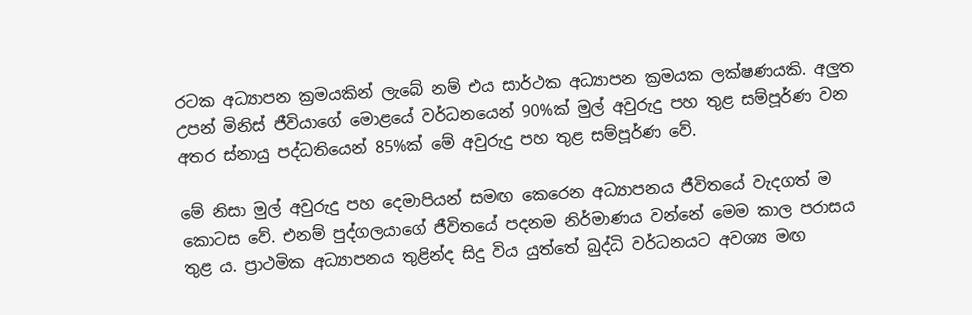රටක අධ්‍යාපන ක්‍රමයකින් ලැබේ නම් එය සාර්ථක අධ්‍යාපන ක්‍රමයක ලක්ෂණයකි. අලුත උපන් මිනිස් ජීවියාගේ මොළයේ වර්ධනයෙන් 90%ක් මුල් අවුරුදු පහ තුළ සම්පූර්ණ වන අතර ස්නායු පද්ධතියෙන් 85%ක් මේ අවුරුදු පහ තුළ සම්පූර්ණ වේ.

මේ නිසා මුල් අවුරුදු පහ දෙමාපියන් සමඟ කෙරෙන අධ්‍යාපනය ජීවිතයේ වැදගත් ම කොටස වේ. එනම් පුද්ගලයාගේ ජීවිතයේ පදනම නිර්මාණය වන්නේ මෙම කාල පරාසය තුළ ය. ප්‍රාථමික අධ්‍යාපනය තුළින්ද සිදු විය යුත්තේ බුද්ධි වර්ධනයට අවශ්‍ය මඟ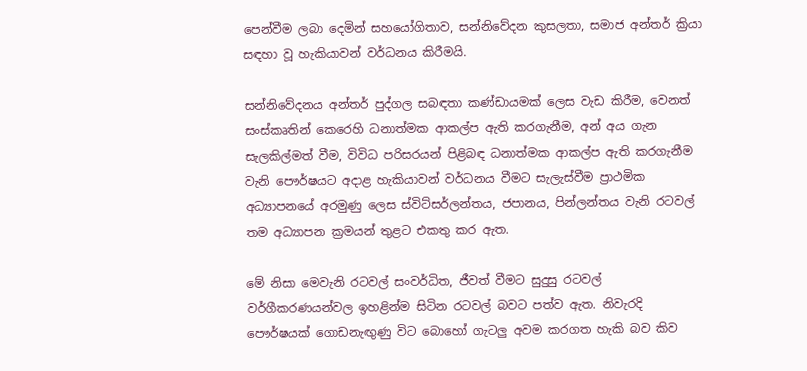පෙන්වීම ලබා දෙමින් සහයෝගිතාව, සන්නිවේදන කුසලතා, සමාජ අන්තර් ක්‍රියා සඳහා වූ හැකියාවන් වර්ධනය කිරීමයි.

සන්නිවේදනය අන්තර් පුද්ගල සබඳතා කණ්ඩායමක් ලෙස වැඩ කිරීම, වෙනත් සංස්කෘතින් කෙරෙහි ධනාත්මක ආකල්ප ඇති කරගැනීම, අන් අය ගැන සැලකිල්මත් වීම, විවිධ පරිසරයන් පිළිබඳ ධනාත්මක ආකල්ප ඇති කරගැනීම වැනි පෞර්ෂයට අදාළ හැකියාවන් වර්ධනය වීමට සැලැස්වීම ප්‍රාථමික අධ්‍යාපනයේ අරමුණු ලෙස ස්විට්සර්ලන්තය, ජපානය, පින්ලන්තය වැනි රටවල් තම අධ්‍යාපන ක්‍රමයන් තුළට එකතු කර ඇත.

මේ නිසා මෙවැනි රටවල් සංවර්ධිත, ජීවත් වීමට සුදුසු රටවල් වර්ගීකරණයන්වල ඉහළින්ම සිටින රටවල් බවට පත්ව ඇත. නිවැරදි පෞර්ෂයක් ගොඩනැඟුණු විට බොහෝ ගැටලු අවම කරගත හැකි බව කිව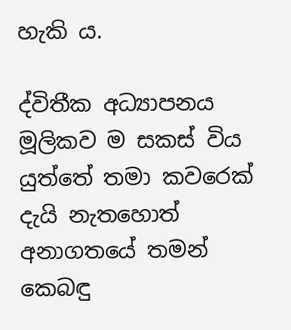හැකි ය.

ද්විතීක අධ්‍යාපනය මූලිකව ම සකස් විය යුත්තේ තමා කවරෙක් දැයි නැතහොත් අනාගතයේ තමන් කෙබඳු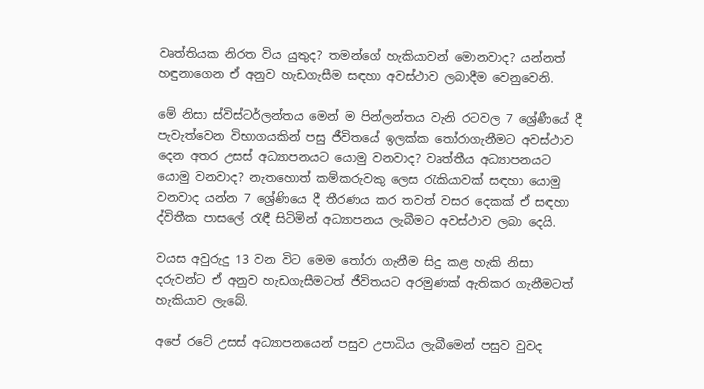වෘත්තියක නිරත විය යුතුද? තමන්ගේ හැකියාවන් මොනවාද? යන්නත් හඳුනාගෙන ඒ අනුව හැඩගැසීම සඳහා අවස්ථාව ලබාදීම වෙනුවෙනි.

මේ නිසා ස්විස්ටර්ලන්තය මෙන් ම පින්ලන්තය වැනි රටවල 7 ශ්‍රේණීයේ දී පැවැත්වෙන විභාගයකින් පසු ජීවිතයේ ඉලක්ක තෝරාගැනීමට අවස්ථාව දෙන අතර උසස් අධ්‍යාපනයට යොමු වනවාද? වෘත්තීය අධ්‍යාපනයට යොමු වනවාද? නැතහොත් කම්කරුවකු ලෙස රැකියාවක් සඳහා යොමු වනවාද යන්න 7 ශ්‍රේණියෙ දී තීරණය කර තවත් වසර දෙකක් ඒ සඳහා ද්විතීක පාසලේ රැඳී සිටිමින් අධ්‍යාපනය ලැබීමට අවස්ථාව ලබා දෙයි.

වයස අවුරුදු 13 වන විට මෙම තෝරා ගැනීම සිදු කළ හැකි නිසා දරුවන්ට ඒ අනුව හැඩගැසීමටත් ජීවිතයට අරමුණක් ඇතිකර ගැනීමටත් හැකියාව ලැබේ.

අපේ රටේ උසස් අධ්‍යාපනයෙන් පසුව උපාධිය ලැබීමෙන් පසුව වුවද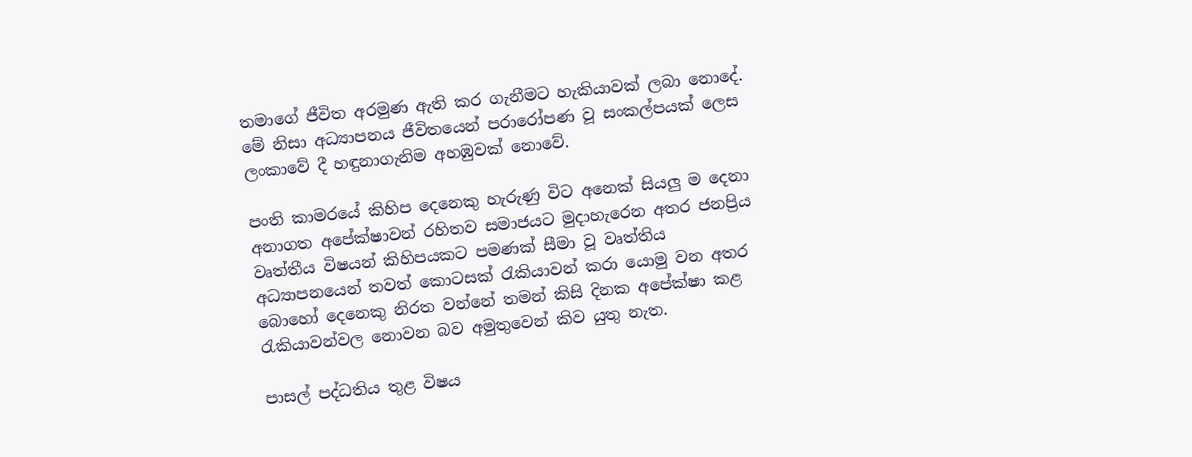තමාගේ ජීවිත අරමුණ ඇති කර ගැනීමට හැකියාවක් ලබා නොදේ. මේ නිසා අධ්‍යාපනය ජීවිතයෙන් පරාරෝපණ වූ සංකල්පයක් ලෙස ලංකාවේ දී හඳුනාගැනිම අහඹුවක් නොවේ.

පංති කාමරයේ කිහිප දෙනෙකු හැරුණු විට අනෙක් සියලු ම දෙනා අනාගත අපේක්ෂාවන් රහිතව සමාජයට මුදාහැරෙන අතර ජනප්‍රිය වෘත්තීය විෂයන් කිහිපයකට පමණක් සීමා වූ වෘත්තිය අධ්‍යාපනයෙන් තවත් කොටසක් රැකියාවන් කරා යොමු වන අතර බොහෝ දෙනෙකු නිරත වන්නේ තමන් කිසි දිනක අපේක්ෂා කළ රැකියාවන්වල නොවන බව අමුතුවෙන් කිව යුතු නැත.

පාසල් පද්ධතිය තුළ විෂය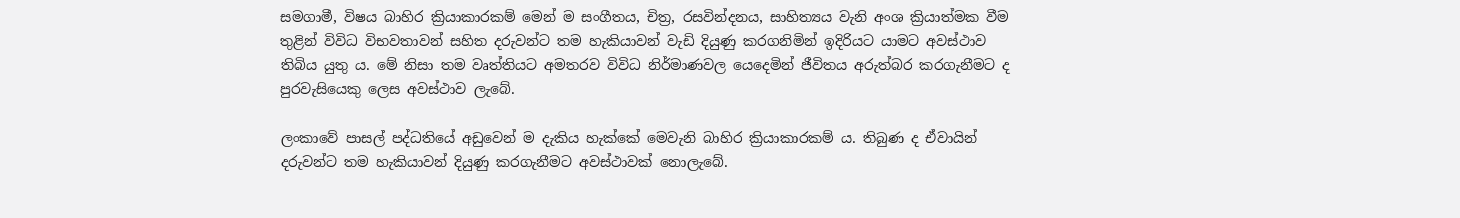සමගාමී, විෂය බාහිර ක්‍රියාකාරකම් මෙන් ම සංගීතය, චිත්‍ර, රසවින්දනය, සාහිත්‍යය වැනි අංශ ක්‍රියාත්මක වීම තුළින් විවිධ විභවතාවන් සහිත දරුවන්ට තම හැකියාවන් වැඩි දියුණු කරගනිමින් ඉදිරියට යාමට අවස්ථාව තිබිය යුතු ය. මේ නිසා තම වෘත්තියට අමතරව විවිධ නිර්මාණවල යෙදෙමින් ජීවිතය අරුත්බර කරගැනීමට ද පුරවැසියෙකු ලෙස අවස්ථාව ලැබේ.

ලංකාවේ පාසල් පද්ධතියේ අඩුවෙන් ම දැකිය හැක්කේ මෙවැනි බාහිර ක්‍රියාකාරකම් ය. තිබුණ ද ඒවායින් දරුවන්ට තම හැකියාවන් දියුණු කරගැනීමට අවස්ථාවක් නොලැබේ.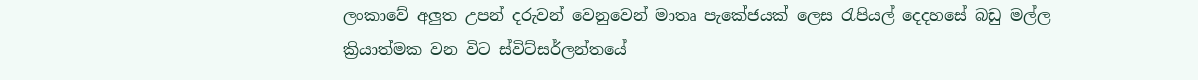ලංකාවේ අලුත උපන් දරුවන් වෙනුවෙන් මාතෘ පැකේජයක් ලෙස රැපියල් දෙදහසේ බඩු මල්ල ක්‍රියාත්මක වන විට ස්විට්සර්ලන්තයේ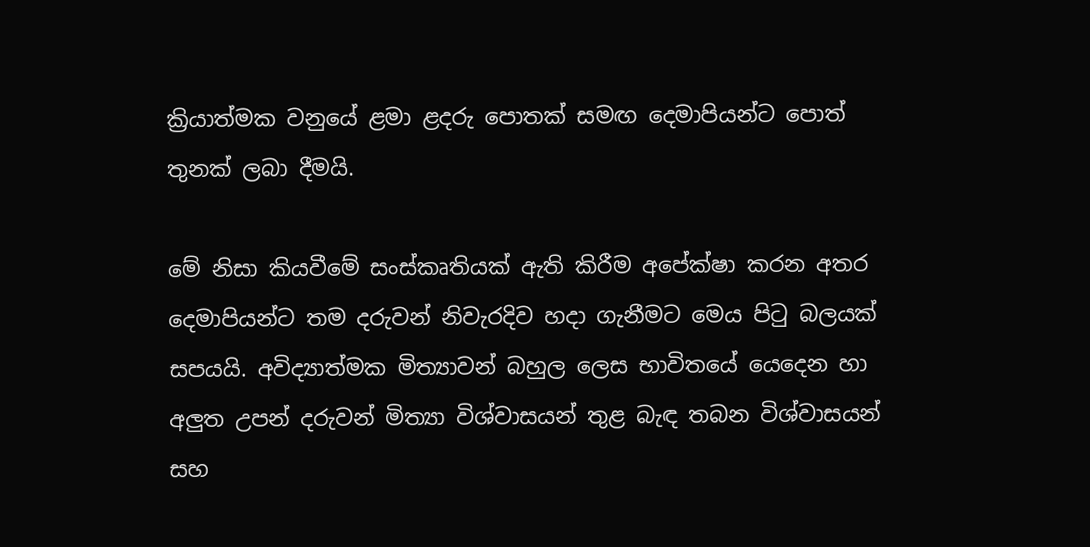ක්‍රියාත්මක වනුයේ ළමා ළදරු පොතක් සමඟ දෙමාපියන්ට පොත් තුනක් ලබා දීමයි.

මේ නිසා කියවීමේ සංස්කෘතියක් ඇති කිරීම අපේක්ෂා කරන අතර දෙමාපියන්ට තම දරුවන් නිවැරදිව හදා ගැනීමට මෙය පිටු බලයක් සපයයි. අවිද්‍යාත්මක මිත්‍යාවන් බහුල ලෙස භාවිතයේ යෙදෙන හා අලුත උපන් දරුවන් මිත්‍යා විශ්වාසයන් තුළ බැඳ තබන විශ්වාසයන් සහ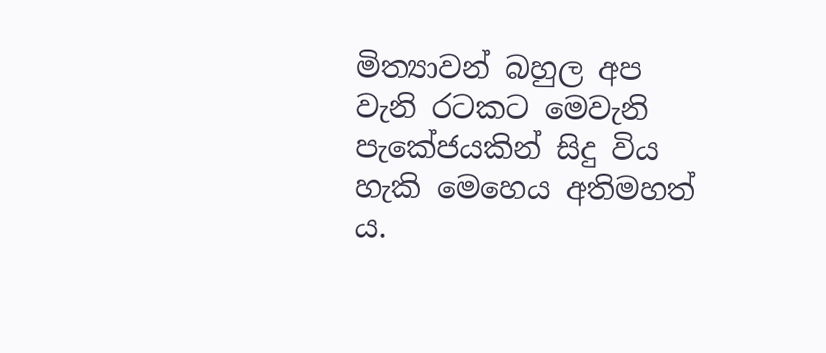මිත්‍යාවන් බහුල අප වැනි රටකට මෙවැනි පැකේජයකින් සිදු විය හැකි මෙහෙය අතිමහත් ය.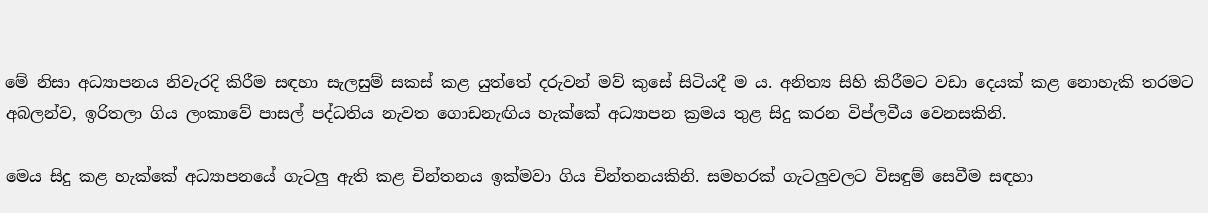මේ නිසා අධ්‍යාපනය නිවැරදි කිරීම සඳහා සැලසුම් සකස් කළ යුත්තේ දරුවන් මව් කුසේ සිටියදී ම ය. අනිත්‍ය සිහි කිරීමට වඩා දෙයක් කළ නොහැකි තරමට අබලන්ව, ඉරිතලා ගිය ලංකාවේ පාසල් පද්ධතිය නැවත ගොඩනැඟිය හැක්කේ අධ්‍යාපන ක්‍රමය තුළ සිදු කරන විප්ලවීය වෙනසකිනි.

මෙය සිදු කළ හැක්කේ අධ්‍යාපනයේ ගැටලු ඇති කළ චින්තනය ඉක්මවා ගිය චින්තනයකිනි. සමහරක් ගැටලුවලට විසඳුම් සෙවීම සඳහා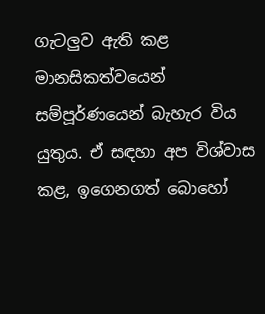ගැටලුව ඇති කළ මානසිකත්වයෙන් සම්පූර්ණයෙන් බැහැර විය යුතුය. ඒ සඳහා අප විශ්වාස කළ, ඉගෙනගත් බොහෝ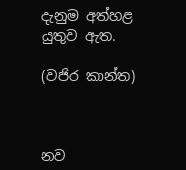දැනුම අත්හළ යුතුව ඇත.

(වජිර කාන්ත)



නව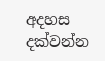අදහස දක්වන්න